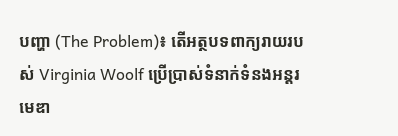បញ្ហា (The Problem)៖ តើអត្ថបទពាក្យរាយរបស់ Virginia Woolf ប្រើប្រាស់ទំនាក់ទំនងអន្តរមេឌា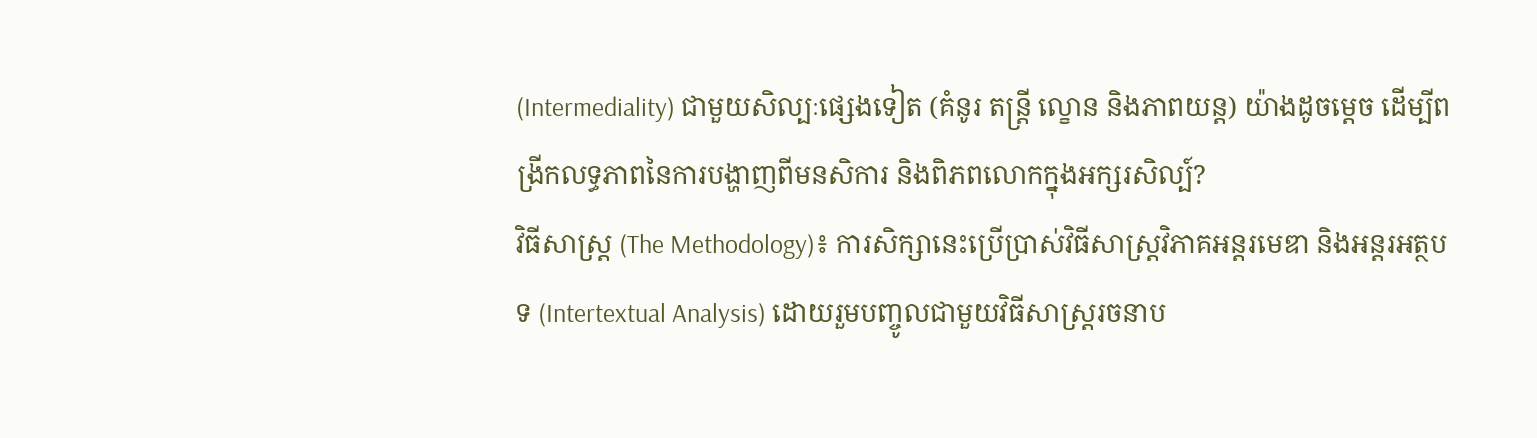(Intermediality) ជាមួយសិល្បៈផ្សេងទៀត (គំនូរ តន្ត្រី ល្ខោន និងភាពយន្ត) យ៉ាងដូចម្តេច ដើម្បីពង្រីកលទ្ធភាពនៃការបង្ហាញពីមនសិការ និងពិភពលោកក្នុងអក្សរសិល្ប៍?
វិធីសាស្ត្រ (The Methodology)៖ ការសិក្សានេះប្រើប្រាស់វិធីសាស្ត្រវិភាគអន្តរមេឌា និងអន្តរអត្ថបទ (Intertextual Analysis) ដោយរួមបញ្ចូលជាមួយវិធីសាស្ត្ររចនាប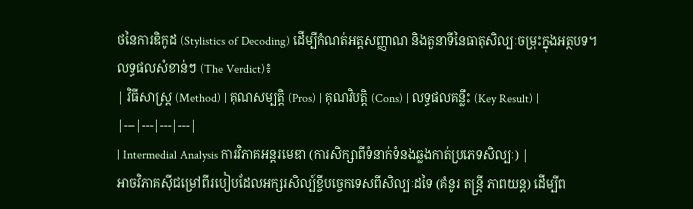ថនៃការឌិកូដ (Stylistics of Decoding) ដើម្បីកំណត់អត្តសញ្ញាណ និងតួនាទីនៃធាតុសិល្បៈចម្រុះក្នុងអត្ថបទ។
លទ្ធផលសំខាន់ៗ (The Verdict)៖
| វិធីសាស្ត្រ (Method) | គុណសម្បត្តិ (Pros) | គុណវិបត្តិ (Cons) | លទ្ធផលគន្លឹះ (Key Result) |
|---|---|---|---|
| Intermedial Analysis ការវិភាគអន្តរមេឌា (ការសិក្សាពីទំនាក់ទំនងឆ្លងកាត់ប្រភេទសិល្បៈ) |
អាចវិភាគស៊ីជម្រៅពីរបៀបដែលអក្សរសិល្ប៍ខ្ចីបច្ចេកទេសពីសិល្បៈដទៃ (គំនូរ តន្ត្រី ភាពយន្ត) ដើម្បីព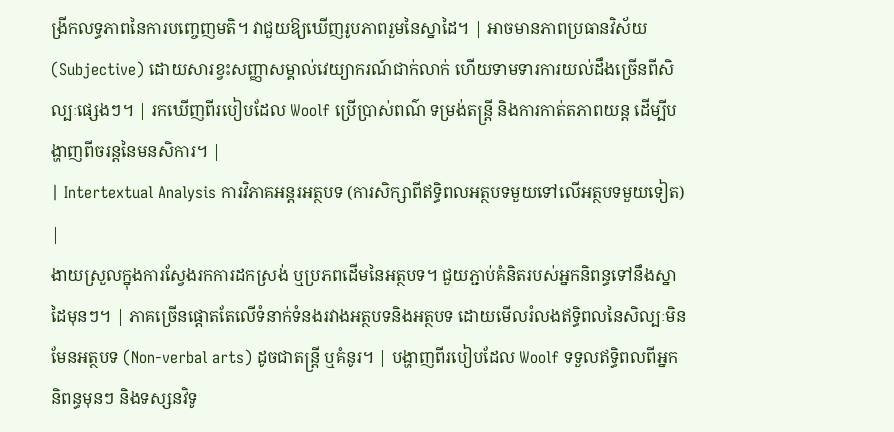ង្រីកលទ្ធភាពនៃការបញ្ចេញមតិ។ វាជួយឱ្យឃើញរូបភាពរួមនៃស្នាដៃ។ | អាចមានភាពប្រធានវិស័យ (Subjective) ដោយសារខ្វះសញ្ញាសម្គាល់វេយ្យាករណ៍ជាក់លាក់ ហើយទាមទារការយល់ដឹងច្រើនពីសិល្បៈផ្សេងៗ។ | រកឃើញពីរបៀបដែល Woolf ប្រើប្រាស់ពណ៌ ទម្រង់តន្ត្រី និងការកាត់តភាពយន្ត ដើម្បីបង្ហាញពីចរន្តនៃមនសិការ។ |
| Intertextual Analysis ការវិភាគអន្តរអត្ថបទ (ការសិក្សាពីឥទ្ធិពលអត្ថបទមួយទៅលើអត្ថបទមួយទៀត) |
ងាយស្រួលក្នុងការស្វែងរកការដកស្រង់ ឬប្រភពដើមនៃអត្ថបទ។ ជួយភ្ជាប់គំនិតរបស់អ្នកនិពន្ធទៅនឹងស្នាដៃមុនៗ។ | ភាគច្រើនផ្តោតតែលើទំនាក់ទំនងរវាងអត្ថបទនិងអត្ថបទ ដោយមើលរំលងឥទ្ធិពលនៃសិល្បៈមិនមែនអត្ថបទ (Non-verbal arts) ដូចជាតន្ត្រី ឬគំនូរ។ | បង្ហាញពីរបៀបដែល Woolf ទទួលឥទ្ធិពលពីអ្នកនិពន្ធមុនៗ និងទស្សនវិទូ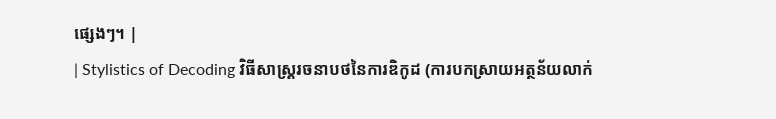ផ្សេងៗ។ |
| Stylistics of Decoding វិធីសាស្ត្ររចនាបថនៃការឌិកូដ (ការបកស្រាយអត្ថន័យលាក់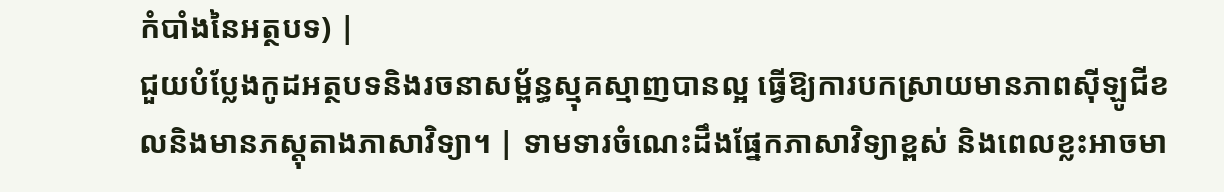កំបាំងនៃអត្ថបទ) |
ជួយបំប្លែងកូដអត្ថបទនិងរចនាសម្ព័ន្ធស្មុគស្មាញបានល្អ ធ្វើឱ្យការបកស្រាយមានភាពស៊ីឡូជីខលនិងមានភស្តុតាងភាសាវិទ្យា។ | ទាមទារចំណេះដឹងផ្នែកភាសាវិទ្យាខ្ពស់ និងពេលខ្លះអាចមា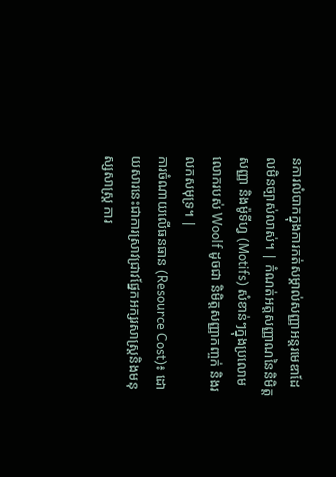នការលំបាកក្នុងការកត់សម្គាល់សញ្ញាអន្តរមេឌាដែលមិនច្បាស់លាស់។ | កំណត់អត្តសញ្ញាណនៃនិមិត្តសញ្ញា និងម៉ូទីហ្វ (Motifs) សំខាន់ៗក្នុងប្រលោមលោករបស់ Woolf ដូចជា និមិត្តសញ្ញាកញ្ចក់ និងរលកសមុទ្រ។ |
ការចំណាយលើធនធាន (Resource Cost)៖ ដោយសារនេះជាការស្រាវជ្រាវផ្នែកអក្សរសាស្ត្រនិងមនុស្សសាស្ត្រ ការ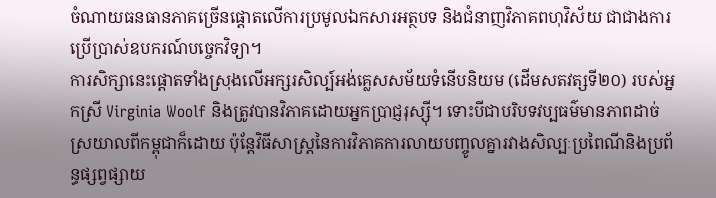ចំណាយធនធានភាគច្រើនផ្តោតលើការប្រមូលឯកសារអត្ថបទ និងជំនាញវិភាគពហុវិស័យ ជាជាងការប្រើប្រាស់ឧបករណ៍បច្ចេកវិទ្យា។
ការសិក្សានេះផ្តោតទាំងស្រុងលើអក្សរសិល្ប៍អង់គ្លេសសម័យទំនើបនិយម (ដើមសតវត្សទី២០) របស់អ្នកស្រី Virginia Woolf និងត្រូវបានវិភាគដោយអ្នកប្រាជ្ញរុស្ស៊ី។ ទោះបីជាបរិបទវប្បធម៌មានភាពដាច់ស្រយាលពីកម្ពុជាក៏ដោយ ប៉ុន្តែវិធីសាស្ត្រនៃការវិភាគការលាយបញ្ចូលគ្នារវាងសិល្បៈប្រពៃណីនិងប្រព័ន្ធផ្សព្វផ្សាយ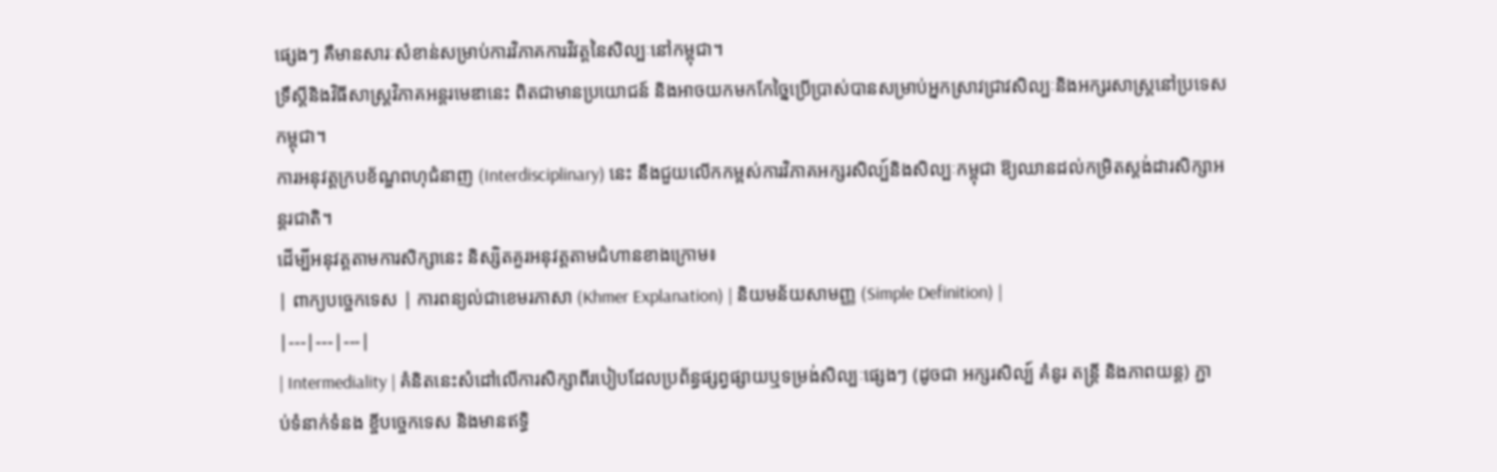ផ្សេងៗ គឺមានសារៈសំខាន់សម្រាប់ការវិភាគការវិវត្តនៃសិល្បៈនៅកម្ពុជា។
ទ្រឹស្តីនិងវិធីសាស្ត្រវិភាគអន្តរមេឌានេះ ពិតជាមានប្រយោជន៍ និងអាចយកមកកែច្នៃប្រើប្រាស់បានសម្រាប់អ្នកស្រាវជ្រាវសិល្បៈនិងអក្សរសាស្ត្រនៅប្រទេសកម្ពុជា។
ការអនុវត្តក្របខ័ណ្ឌពហុជំនាញ (Interdisciplinary) នេះ នឹងជួយលើកកម្ពស់ការវិភាគអក្សរសិល្ប៍និងសិល្បៈកម្ពុជា ឱ្យឈានដល់កម្រិតស្តង់ដារសិក្សាអន្តរជាតិ។
ដើម្បីអនុវត្តតាមការសិក្សានេះ និស្សិតគួរអនុវត្តតាមជំហានខាងក្រោម៖
| ពាក្យបច្ចេកទេស | ការពន្យល់ជាខេមរភាសា (Khmer Explanation) | និយមន័យសាមញ្ញ (Simple Definition) |
|---|---|---|
| Intermediality | គំនិតនេះសំដៅលើការសិក្សាពីរបៀបដែលប្រព័ន្ធផ្សព្វផ្សាយឬទម្រង់សិល្បៈផ្សេងៗ (ដូចជា អក្សរសិល្ប៍ គំនូរ តន្ត្រី និងភាពយន្ត) ភ្ជាប់ទំនាក់ទំនង ខ្ចីបច្ចេកទេស និងមានឥទ្ធិ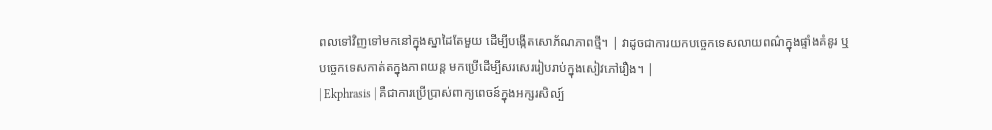ពលទៅវិញទៅមកនៅក្នុងស្នាដៃតែមួយ ដើម្បីបង្កើតសោភ័ណភាពថ្មី។ | វាដូចជាការយកបច្ចេកទេសលាយពណ៌ក្នុងផ្ទាំងគំនូរ ឬបច្ចេកទេសកាត់តក្នុងភាពយន្ត មកប្រើដើម្បីសរសេររៀបរាប់ក្នុងសៀវភៅរឿង។ |
| Ekphrasis | គឺជាការប្រើប្រាស់ពាក្យពេចន៍ក្នុងអក្សរសិល្ប៍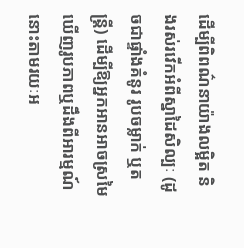ដើម្បីពិពណ៌នាយ៉ាងលម្អិត និងរស់រវើកអំពីស្នាដៃសិល្បៈ (ដូចជាផ្ទាំងគំនូរ រូបចម្លាក់ ឬតន្ត្រី) ដើម្បីឱ្យអ្នកអានអាចស្រមៃឃើញរូបភាពឬដឹងពីអារម្មណ៍នោះតាមរយៈអ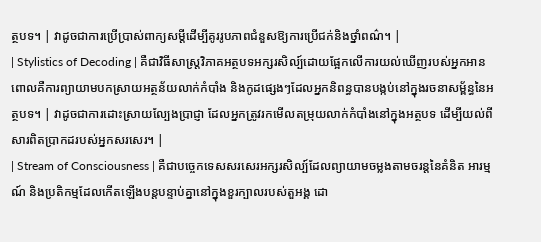ត្ថបទ។ | វាដូចជាការប្រើប្រាស់ពាក្យសម្ដីដើម្បីគូររូបភាពជំនួសឱ្យការប្រើជក់និងថ្នាំពណ៌។ |
| Stylistics of Decoding | គឺជាវិធីសាស្ត្រវិភាគអត្ថបទអក្សរសិល្ប៍ដោយផ្អែកលើការយល់ឃើញរបស់អ្នកអាន ពោលគឺការព្យាយាមបកស្រាយអត្ថន័យលាក់កំបាំង និងកូដផ្សេងៗដែលអ្នកនិពន្ធបានបង្កប់នៅក្នុងរចនាសម្ព័ន្ធនៃអត្ថបទ។ | វាដូចជាការដោះស្រាយល្បែងប្រាជ្ញា ដែលអ្នកត្រូវរកមើលតម្រុយលាក់កំបាំងនៅក្នុងអត្ថបទ ដើម្បីយល់ពីសារពិតប្រាកដរបស់អ្នកសរសេរ។ |
| Stream of Consciousness | គឺជាបច្ចេកទេសសរសេរអក្សរសិល្ប៍ដែលព្យាយាមចម្លងតាមចរន្តនៃគំនិត អារម្មណ៍ និងប្រតិកម្មដែលកើតឡើងបន្តបន្ទាប់គ្នានៅក្នុងខួរក្បាលរបស់តួអង្គ ដោ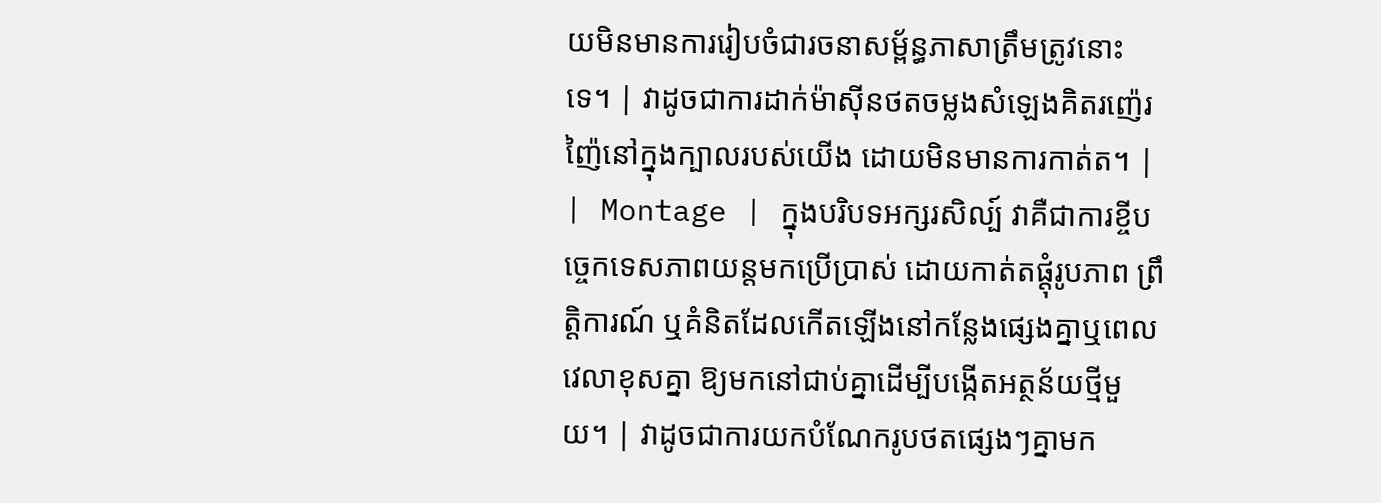យមិនមានការរៀបចំជារចនាសម្ព័ន្ធភាសាត្រឹមត្រូវនោះទេ។ | វាដូចជាការដាក់ម៉ាស៊ីនថតចម្លងសំឡេងគិតរញ៉េរញ៉ៃនៅក្នុងក្បាលរបស់យើង ដោយមិនមានការកាត់ត។ |
| Montage | ក្នុងបរិបទអក្សរសិល្ប៍ វាគឺជាការខ្ចីបច្ចេកទេសភាពយន្តមកប្រើប្រាស់ ដោយកាត់តផ្តុំរូបភាព ព្រឹត្តិការណ៍ ឬគំនិតដែលកើតឡើងនៅកន្លែងផ្សេងគ្នាឬពេលវេលាខុសគ្នា ឱ្យមកនៅជាប់គ្នាដើម្បីបង្កើតអត្ថន័យថ្មីមួយ។ | វាដូចជាការយកបំណែករូបថតផ្សេងៗគ្នាមក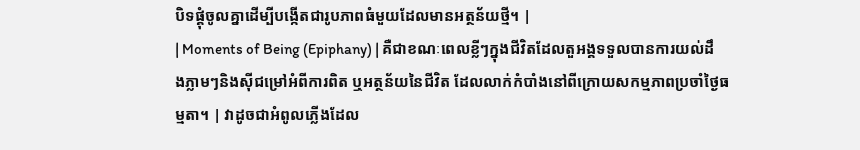បិទផ្គុំចូលគ្នាដើម្បីបង្កើតជារូបភាពធំមួយដែលមានអត្ថន័យថ្មី។ |
| Moments of Being (Epiphany) | គឺជាខណៈពេលខ្លីៗក្នុងជីវិតដែលតួអង្គទទួលបានការយល់ដឹងភ្លាមៗនិងស៊ីជម្រៅអំពីការពិត ឬអត្ថន័យនៃជីវិត ដែលលាក់កំបាំងនៅពីក្រោយសកម្មភាពប្រចាំថ្ងៃធម្មតា។ | វាដូចជាអំពូលភ្លើងដែល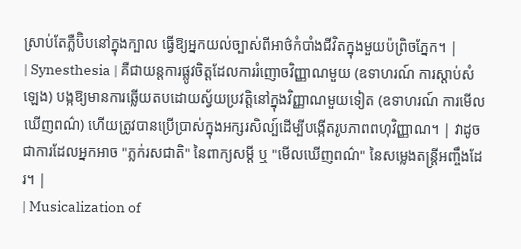ស្រាប់តែភ្លឺប៊ិបនៅក្នុងក្បាល ធ្វើឱ្យអ្នកយល់ច្បាស់ពីអាថ៌កំបាំងជីវិតក្នុងមួយប៉ព្រិចភ្នែក។ |
| Synesthesia | គឺជាយន្តការផ្លូវចិត្តដែលការរំញោចវិញ្ញាណមួយ (ឧទាហរណ៍ ការស្តាប់សំឡេង) បង្កឱ្យមានការឆ្លើយតបដោយស្វ័យប្រវត្តិនៅក្នុងវិញ្ញាណមួយទៀត (ឧទាហរណ៍ ការមើលឃើញពណ៌) ហើយត្រូវបានប្រើប្រាស់ក្នុងអក្សរសិល្ប៍ដើម្បីបង្កើតរូបភាពពហុវិញ្ញាណ។ | វាដូចជាការដែលអ្នកអាច "ភ្លក់រសជាតិ" នៃពាក្យសម្ដី ឬ "មើលឃើញពណ៌" នៃសម្លេងតន្ត្រីអញ្ចឹងដែរ។ |
| Musicalization of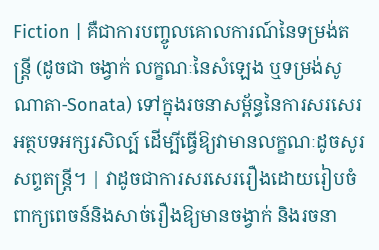Fiction | គឺជាការបញ្ចូលគោលការណ៍នៃទម្រង់តន្ត្រី (ដូចជា ចង្វាក់ លក្ខណៈនៃសំឡេង ឬទម្រង់សូណាតា-Sonata) ទៅក្នុងរចនាសម្ព័ន្ធនៃការសរសេរអត្ថបទអក្សរសិល្ប៍ ដើម្បីធ្វើឱ្យវាមានលក្ខណៈដូចសូរសព្ទតន្ត្រី។ | វាដូចជាការសរសេររឿងដោយរៀបចំពាក្យពេចន៍និងសាច់រឿងឱ្យមានចង្វាក់ និងរចនា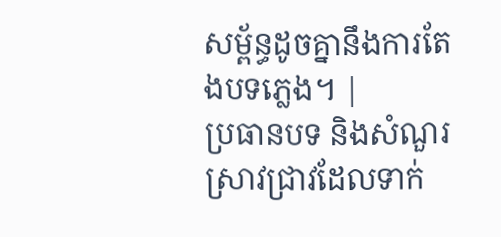សម្ព័ន្ធដូចគ្នានឹងការតែងបទភ្លេង។ |
ប្រធានបទ និងសំណួរស្រាវជ្រាវដែលទាក់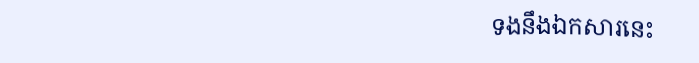ទងនឹងឯកសារនេះ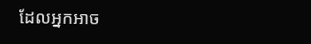ដែលអ្នកអាច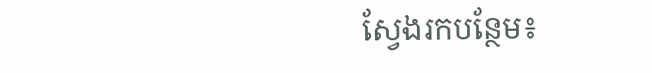ស្វែងរកបន្ថែម៖